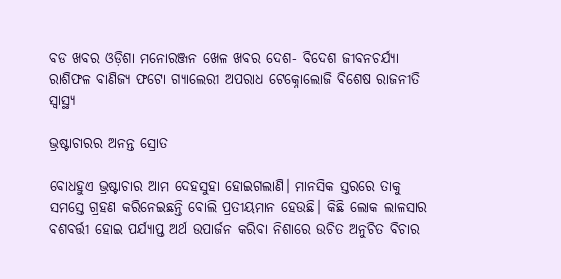ବଡ ଖବର ଓଡ଼ିଶା ମନୋରଞ୍ଜନ ଖେଳ ଖବର ଦେଶ- ବିଦେଶ ଜୀବନଚର୍ଯ୍ୟା ରାଶିଫଳ ବାଣିଜ୍ୟ ଫଟୋ ଗ୍ୟାଲେରୀ ଅପରାଧ ଟେକ୍ନୋଲୋଜି ବିଶେଷ ରାଜନୀତି ସ୍ଵାସ୍ଥ୍ୟ

ଭ୍ରଷ୍ଟାଚାରର ଅନନ୍ତ ସ୍ରୋତ

ବୋଧହୁଏ ଭ୍ରଷ୍ଟାଚାର ଆମ ଦେହସୁହା ହୋଇଗଲାଣି। ମାନସିକ ସ୍ତରରେ ତାକୁ ସମସ୍ତେ ଗ୍ରହଣ କରିନେଇଛନ୍ତି ବୋଲି ପ୍ରତୀୟମାନ ହେଉଛି। କିଛି ଲୋକ ଲାଳସାର ବଶବର୍ତ୍ତୀ ହୋଇ ପର୍ଯ୍ୟାପ୍ତ ଅର୍ଥ ଉପାର୍ଜନ କରିବା ନିଶାରେ ଉଚିତ ଅନୁଚିତ ବିଚାର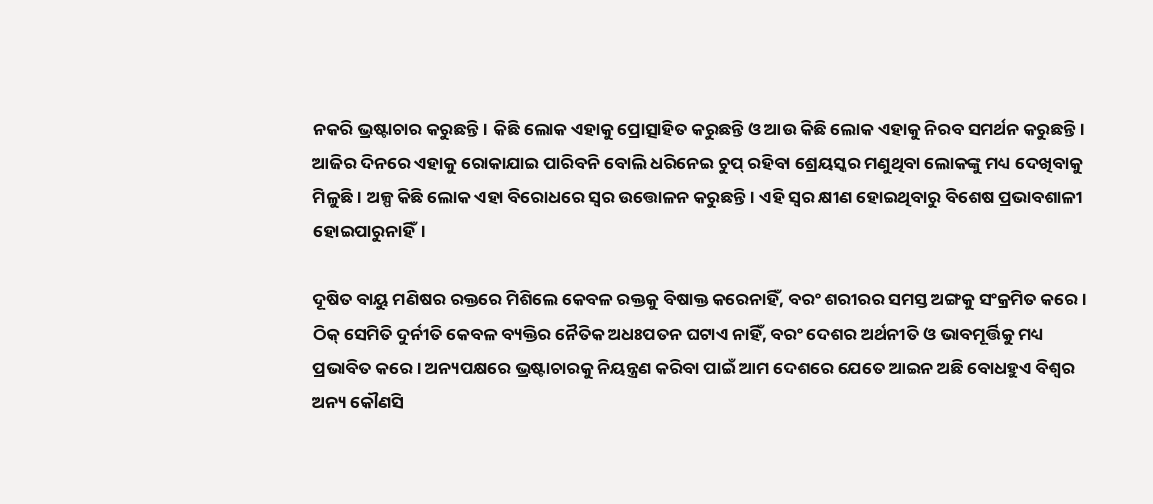ନକରି ଭ୍ରଷ୍ଟାଚାର କରୁଛନ୍ତି। କିଛି ଲୋକ ଏହାକୁ ପ୍ରୋତ୍ସାହିତ କରୁଛନ୍ତି ଓ ଆଉ କିଛି ଲୋକ ଏହାକୁ ନିରବ ସମର୍ଥନ କରୁଛନ୍ତି। ଆଜିର ଦିନରେ ଏହାକୁ ରୋକାଯାଇ ପାରିବନି ବୋଲି ଧରିନେଇ ଚୁପ୍‌‌ ରହିବା ଶ୍ରେୟସ୍କର ମଣୁଥିବା ଲୋକଙ୍କୁ ମଧ୍ୟ ଦେଖିବାକୁ ମିଳୁଛି। ଅଳ୍ପ କିଛି ଲୋକ ଏହା ବିରୋଧରେ ସ୍ୱର ଉତ୍ତୋଳନ କରୁଛନ୍ତି। ଏହି ସ୍ୱର କ୍ଷୀଣ ହୋଇଥିବାରୁ ବିଶେଷ ପ୍ରଭାବଶାଳୀ ହୋଇପାରୁନାହିଁ।

ଦୂଷିତ ବାୟୁ ମଣିଷର ରକ୍ତରେ ମିଶିଲେ କେବଳ ରକ୍ତକୁ ବିଷାକ୍ତ କରେନାହିଁ, ବରଂ ଶରୀରର ସମସ୍ତ ଅଙ୍ଗକୁ ସଂକ୍ରମିତ କରେ। ଠିକ୍‌‌ ସେମିତି ଦୁର୍ନୀତି କେବଳ ବ୍ୟକ୍ତିର ନୈତିକ ଅଧଃପତନ ଘଟାଏ ନାହିଁ, ବରଂ ଦେଶର ଅର୍ଥନୀତି ଓ ଭାବମୂର୍ତ୍ତିକୁ ମଧ୍ୟ ପ୍ରଭାବିତ କରେ। ଅନ୍ୟପକ୍ଷରେ ଭ୍ରଷ୍ଟାଚାରକୁ ନିୟନ୍ତ୍ରଣ କରିବା ପାଇଁ ଆମ ଦେଶରେ ଯେତେ ଆଇନ ଅଛି ବୋଧହୁଏ ବିଶ୍ୱର ଅନ୍ୟ କୌଣସି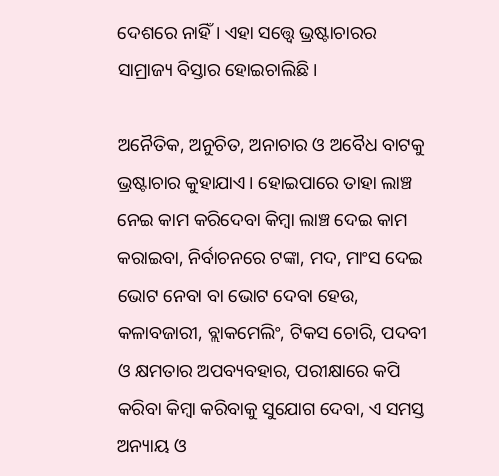ଦେଶରେ ନାହିଁ। ଏହା ସତ୍ତ୍ବେ ଭ୍ରଷ୍ଟାଚାରର ସାମ୍ରାଜ୍ୟ ବିସ୍ତାର ହୋଇଚାଲିଛି।

ଅନୈତିକ, ଅନୁଚିତ, ଅନାଚାର ଓ ଅବୈଧ ବାଟକୁ ଭ୍ରଷ୍ଟାଚାର କୁହାଯାଏ। ହୋଇପାରେ ତାହା ଲାଞ୍ଚ ନେଇ କାମ କରିଦେବା କିମ୍ୱା ଲାଞ୍ଚ ଦେଇ କାମ କରାଇବା, ନିର୍ବାଚନରେ ଟଙ୍କା, ମଦ, ମାଂସ ଦେଇ ଭୋଟ ନେବା ବା ଭୋଟ ଦେବା ହେଉ, କଳାବଜାରୀ, ବ୍ଲାକମେଲିଂ, ଟିକସ ଚୋରି, ପଦବୀ ଓ କ୍ଷମତାର ଅପବ୍ୟବହାର, ପରୀକ୍ଷାରେ କପି କରିବା କିମ୍ୱା କରିବାକୁ ସୁଯୋଗ ଦେବା, ଏ ସମସ୍ତ ଅନ୍ୟାୟ ଓ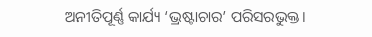ଅନୀତିପୂର୍ଣ୍ଣ କାର୍ଯ୍ୟ ‘ଭ୍ରଷ୍ଟାଚାର’ ପରିସରଭୁକ୍ତ।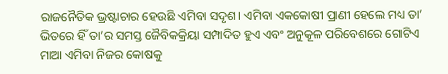ରାଜନୈତିକ ଭ୍ରଷ୍ଟାଚାର ହେଉଛି ଏମିବା ସଦୃଶ। ଏମିବା ଏକକୋଷୀ ପ୍ରାଣୀ ହେଲେ ମଧ୍ୟ ତା’ ଭିତରେ ହିଁ ତା’ର ସମସ୍ତ ଜୈବିକକ୍ରିୟା ସମ୍ପାଦିତ ହୁଏ ଏବଂ ଅନୁକୂଳ ପରିବେଶରେ ଗୋଟିଏ ମାଆ ଏମିବା ନିଜର କୋଷକୁ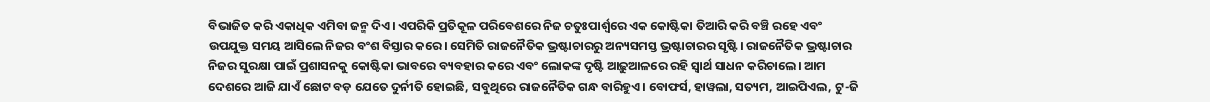ବିଭାଜିତ କରି ଏକାଧିକ ଏମିବା ଜନ୍ମ ଦିଏ। ଏପରିକି ପ୍ରତିକୂଳ ପରିବେଶରେ ନିଜ ଚତୁଃପାର୍ଶ୍ୱରେ ଏକ କୋଷ୍ଟିକା ତିଆରି କରି ବଞ୍ଚି ରହେ ଏବଂ ଉପଯୁକ୍ତ ସମୟ ଆସିଲେ ନିଜର ବଂଶ ବିସ୍ତାର କରେ। ସେମିତି ରାଜନୈତିକ ଭ୍ରଷ୍ଟାଚାରରୁ ଅନ୍ୟସମସ୍ତ ଭ୍ରଷ୍ଟାଚାରର ସୃଷ୍ଟି। ରାଜନୈତିକ ଭ୍ରଷ୍ଟାଚାର ନିଜର ସୁରକ୍ଷା ପାଇଁ ପ୍ରଶାସନକୁ କୋଷ୍ଟିକା ଭାବରେ ବ୍ୟବହାର କରେ ଏବଂ ଲୋକଙ୍କ ଦୃଷ୍ଟି ଆଢ଼ୁଆଳରେ ରହି ସ୍ୱାର୍ଥ ସାଧନ କରିଚାଲେ। ଆମ ଦେଶରେ ଆଜି ଯାଏଁ ଛୋଟ ବଡ଼ ଯେତେ ଦୁର୍ନୀତି ହୋଇଛି, ସବୁଥିରେ ରାଜନୈତିକ ଗନ୍ଧ ବାରିହୁଏ। ବୋଫର୍ସ, ହାୱଲା, ସତ୍ୟମ, ଆଇପିଏଲ, ଟୁ-ଜି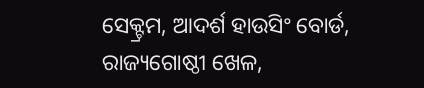ସେକ୍ଟ୍ରମ, ଆଦର୍ଶ ହାଉସିଂ ବୋର୍ଡ, ରାଜ୍ୟଗୋଷ୍ଠୀ ଖେଳ,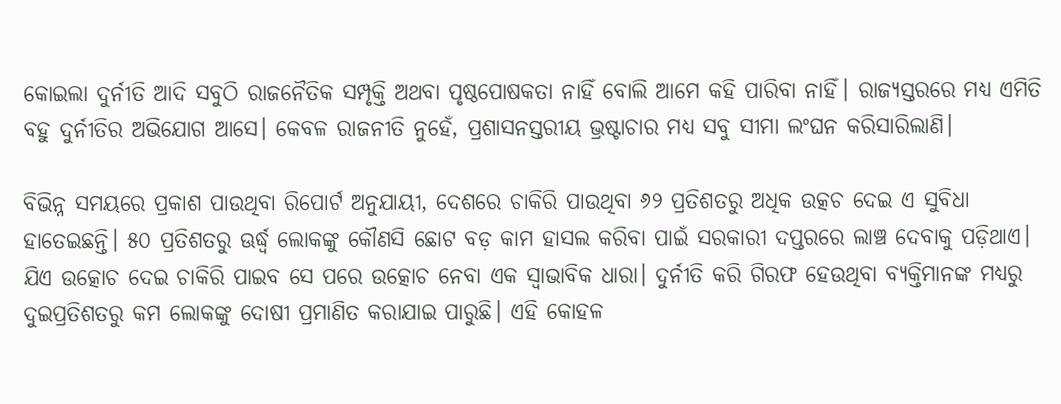କୋଇଲା ଦୁର୍ନୀତି ଆଦି ସବୁଠି ରାଜନୈତିକ ସମ୍ପୃକ୍ତି ଅଥବା ପୃଷ୍ଠପୋଷକତା ନାହିଁ ବୋଲି ଆମେ କହି ପାରିବା ନାହିଁ। ରାଜ୍ୟସ୍ତରରେ ମଧ୍ୟ ଏମିତି ବହୁ ଦୁର୍ନୀତିର ଅଭିଯୋଗ ଆସେ। କେବଳ ରାଜନୀତି ନୁହେଁ, ପ୍ରଶାସନସ୍ତରୀୟ ଭ୍ରଷ୍ଟାଚାର ମଧ୍ୟ ସବୁ ସୀମା ଲଂଘନ କରିସାରିଲାଣି।

ବିଭିନ୍ନ ସମୟରେ ପ୍ରକାଶ ପାଉଥିବା ରିପୋର୍ଟ ଅନୁଯାୟୀ, ଦେଶରେ ଚାକିରି ପାଉଥିବା ୬୨ ପ୍ରତିଶତରୁ ଅଧିକ ଉତ୍କଚ ଦେଇ ଏ ସୁବିଧା ହାତେଇଛନ୍ତି। ୫୦ ପ୍ରତିଶତରୁ ଊର୍ଦ୍ଧ୍ବ ଲୋକଙ୍କୁ କୌଣସି ଛୋଟ ବଡ଼ କାମ ହାସଲ କରିବା ପାଇଁ ସରକାରୀ ଦପ୍ତରରେ ଲାଞ୍ଚ ଦେବାକୁ ପଡ଼ିଥାଏ। ଯିଏ ଉତ୍କୋଚ ଦେଇ ଚାକିରି ପାଇବ ସେ ପରେ ଉତ୍କୋଚ ନେବା ଏକ ସ୍ୱାଭାବିକ ଧାରା। ଦୁର୍ନୀତି କରି ଗିରଫ ହେଉଥିବା ବ୍ୟକ୍ତିମାନଙ୍କ ମଧ୍ୟରୁ ଦୁଇପ୍ରତିଶତରୁ କମ ଲୋକଙ୍କୁ ଦୋଷୀ ପ୍ରମାଣିତ କରାଯାଇ ପାରୁଛି। ଏହି କୋହଳ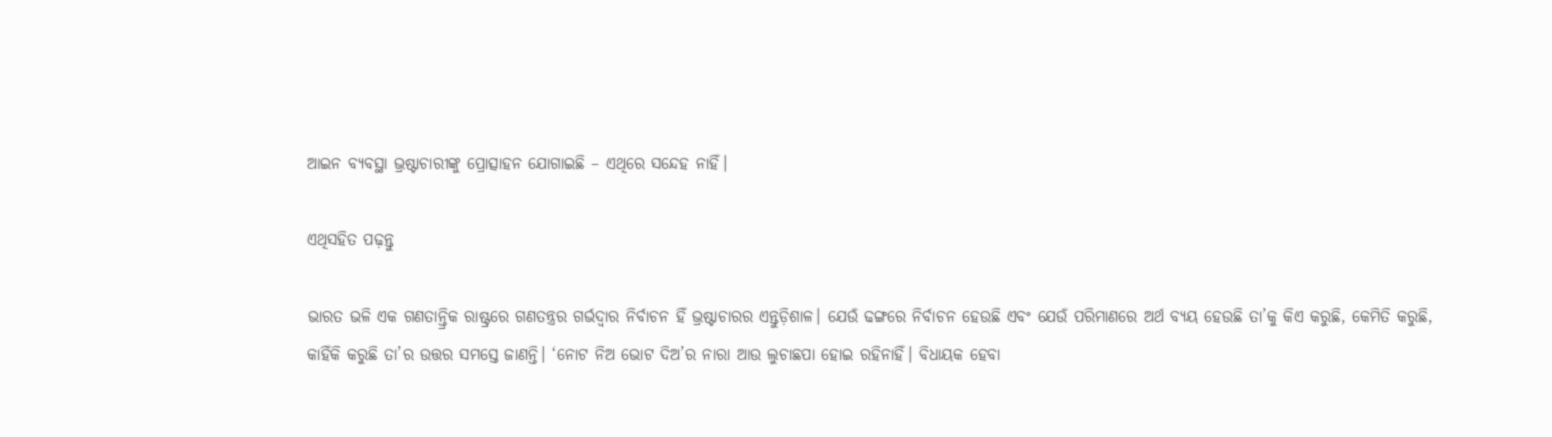ଆଇନ ବ୍ୟବସ୍ଥା ଭ୍ରଷ୍ଟାଚାରୀଙ୍କୁ ପ୍ରୋତ୍ସାହନ ଯୋଗାଇଛି – ଏଥିରେ ସନ୍ଦେହ ନାହିଁ।

ଏଥିସହିତ ପଢ଼ନ୍ତୁ

ଭାରତ ଭଳି ଏକ ଗଣତାନ୍ତ୍ରିକ ରାଷ୍ଟ୍ରରେ ଗଣତନ୍ତ୍ରର ଗର୍ଭଦ୍ୱାର ନିର୍ବାଚନ ହିଁ ଭ୍ରଷ୍ଟାଚାରର ଏନ୍ତୁଡ଼ିଶାଳ। ଯେଉଁ ଢଙ୍ଗରେ ନିର୍ବାଚନ ହେଉଛି ଏବଂ ଯେଉଁ ପରିମାଣରେ ଅର୍ଥ ବ୍ୟୟ ହେଉଛି ତା’କୁ କିଏ କରୁଛି, କେମିତି କରୁଛି, କାହିଁକି କରୁଛି ତା’ର ଉତ୍ତର ସମସ୍ତେ ଜାଣନ୍ତି। ‘ନୋଟ ନିଅ ଭୋଟ ଦିଅ’ର ନାରା ଆଉ ଲୁଚାଛପା ହୋଇ ରହିନାହିଁ। ବିଧାୟକ ହେବା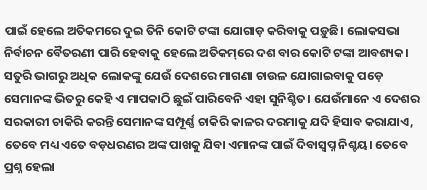ପାଇଁ ହେଲେ ଅତିକମରେ ଦୁଇ ତିନି କୋଟି ଟଙ୍କା ଯୋଗାଡ଼ କରିବାକୁ ପଡ଼ୁଛି। ଲୋକସଭା ନିର୍ବାଚନ ବୈତରଣୀ ପାରି ହେବାକୁ ହେଲେ ଅତିକମ୍‌‌ରେ ଦଶ ବାର କୋଟି ଟଙ୍କା ଆବଶ୍ୟକ। ସତୁରି ଭାଗରୁ ଅଧିକ ଲୋକଙ୍କୁ ଯେଉଁ ଦେଶରେ ମାଗଣା ଚାଉଳ ଯୋଗାଇବାକୁ ପଡ଼େ ସେମାନଙ୍କ ଭିତରୁ କେହି ଏ ମାପକାଠି ଛୁଇଁ ପାରିବେନି ଏହା ସୁନିଶ୍ଚିତ। ଯେଉଁମାନେ ଏ ଦେଶର ସରକାରୀ ଚାକିରି କରନ୍ତି ସେମାନଙ୍କ ସମ୍ପୂର୍ଣ୍ଣ ଚାକିରି କାଳର ଦରମାକୁ ଯଦି ହିସାବ କରାଯାଏ, ତେବେ ମଧ୍ୟ ଏତେ ବଡ଼ଧରଣର ଅଙ୍କ ପାଖକୁ ଯିବା ଏମାନଙ୍କ ପାଇଁ ଦିବାସ୍ୱପ୍ନ ନିଶ୍ଚୟ। ତେବେ ପ୍ରଶ୍ନ ହେଲା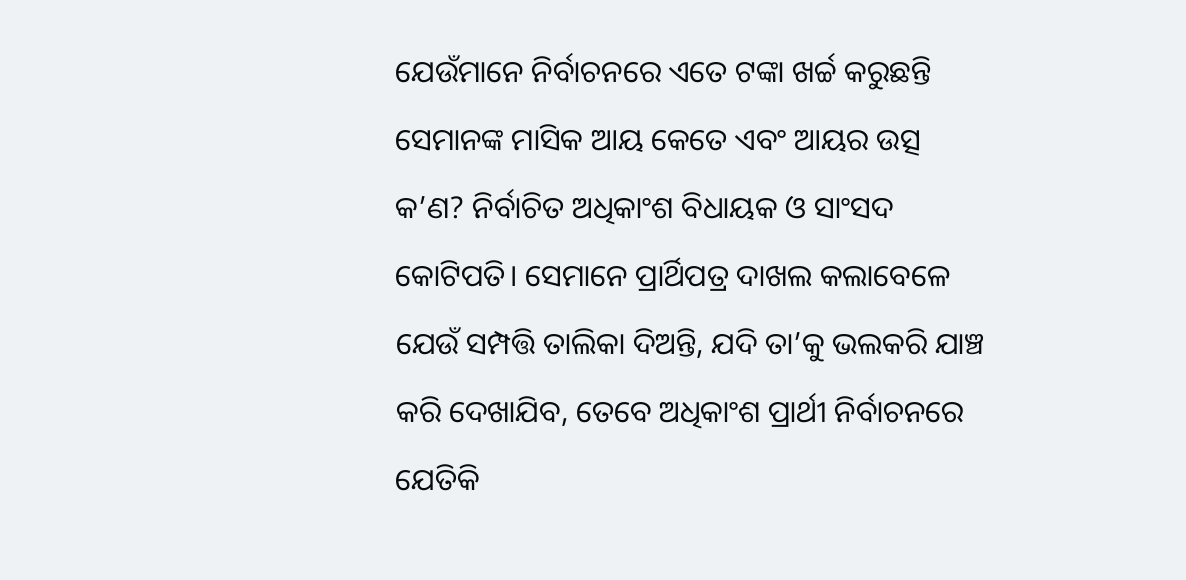ଯେଉଁମାନେ ନିର୍ବାଚନରେ ଏତେ ଟଙ୍କା ଖର୍ଚ୍ଚ କରୁଛନ୍ତି ସେମାନଙ୍କ ମାସିକ ଆୟ କେତେ ଏବଂ ଆୟର ଉତ୍ସ କ’ଣ? ନିର୍ବାଚିତ ଅଧିକାଂଶ ବିଧାୟକ ଓ ସାଂସଦ କୋଟିପତି। ସେମାନେ ପ୍ରାର୍ଥିପତ୍ର ଦାଖଲ କଲାବେଳେ ଯେଉଁ ସମ୍ପତ୍ତି ତାଲିକା ଦିଅନ୍ତି, ଯଦି ତା’କୁ ଭଲକରି ଯାଞ୍ଚ କରି ଦେଖାଯିବ, ତେବେ ଅଧିକାଂଶ ପ୍ରାର୍ଥୀ ନିର୍ବାଚନରେ ଯେତିକି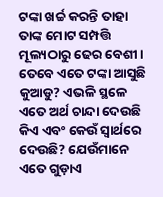ଟଙ୍କା ଖର୍ଚ୍ଚ କରନ୍ତି ତାହା ତାଙ୍କ ମୋଟ ସମ୍ପତ୍ତି ମୂଲ୍ୟଠାରୁ ଢେର ବେଶୀ। ତେବେ ଏତେ ଟଙ୍କା ଆସୁଛି କୁଆଡୁ? ଏଭଳି ସ୍ଥଳେ ଏତେ ଅର୍ଥ ଚାନ୍ଦା ଦେଉଛି କିଏ ଏବଂ କେଉଁ ସ୍ୱାର୍ଥରେ ଦେଉଛି? ଯେଉଁମାନେ ଏତେ ଗୁଡ଼ାଏ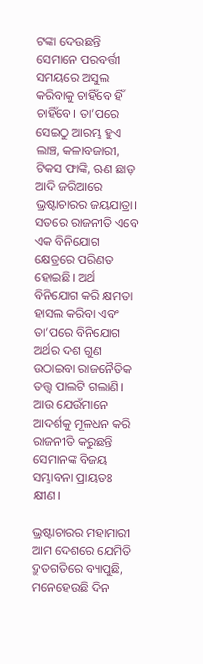ଟଙ୍କା ଦେଉଛନ୍ତି ସେମାନେ ପରବର୍ତ୍ତୀ ସମୟରେ ଅସୁଲ କରିବାକୁ ଚାହିଁବେ ହିଁ ଚାହିଁବେ। ତା’ପରେ ସେଇଠୁ ଆରମ୍ଭ ହୁଏ ଲାଞ୍ଚ, କଳାବଜାରୀ, ଟିକସ ଫାଙ୍କି, ଋଣ ଛାଡ଼ ଆଦି ଜରିଆରେ ଭ୍ରଷ୍ଟାଚାରର ଜୟଯାତ୍ରା। ସତରେ ରାଜନୀତି ଏବେ ଏକ ବିନିଯୋଗ କ୍ଷେତ୍ରରେ ପରିଣତ ହୋଇଛି। ଅର୍ଥ ବିନିଯୋଗ କରି କ୍ଷମତା ହାସଲ କରିବା ଏବଂ ତା’ପରେ ବିନିଯୋଗ ଅର୍ଥର ଦଶ ଗୁଣ ଉଠାଇବା ରାଜନୈତିକ ତତ୍ତ୍ୱ ପାଲଟି ଗଲାଣି। ଆଉ ଯେଉଁମାନେ ଆଦର୍ଶକୁ ମୂଳଧନ କରି ରାଜନୀତି କରୁଛନ୍ତି ସେମାନଙ୍କ ବିଜୟ ସମ୍ଭାବନା ପ୍ରାୟତଃ କ୍ଷୀଣ।

ଭ୍ରଷ୍ଟାଚାରର ମହାମାରୀ ଆମ ଦେଶରେ ଯେମିତି ଦ୍ରୁତଗତିରେ ବ୍ୟାପୁଛି, ମନେହେଉଛି ଦିନ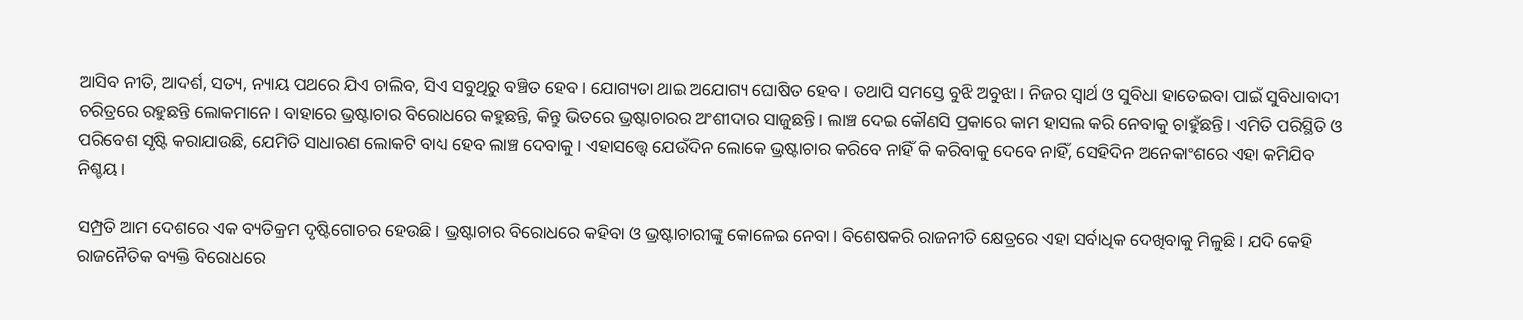ଆସିବ ନୀତି, ଆଦର୍ଶ, ସତ୍ୟ, ନ୍ୟାୟ ପଥରେ ଯିଏ ଚାଲିବ, ସିଏ ସବୁଥିରୁ ବଞ୍ଚିତ ହେବ। ଯୋଗ୍ୟତା ଥାଇ ଅଯୋଗ୍ୟ ଘୋଷିତ ହେବ। ତଥାପି ସମସ୍ତେ ବୁଝି ଅବୁଝା। ନିଜର ସ୍ୱାର୍ଥ ଓ ସୁବିଧା ହାତେଇବା ପାଇଁ ସୁବିଧାବାଦୀ ଚରିତ୍ରରେ ରହୁଛନ୍ତି ଲୋକମାନେ। ବାହାରେ ଭ୍ରଷ୍ଟାଚାର ବିରୋଧରେ କହୁଛନ୍ତି, କିନ୍ତୁ ଭିତରେ ଭ୍ରଷ୍ଟାଚାରର ଅଂଶୀଦାର ସାଜୁଛନ୍ତି। ଲାଞ୍ଚ ଦେଇ କୌଣସି ପ୍ରକାରେ କାମ ହାସଲ କରି ନେବାକୁ ଚାହୁଁଛନ୍ତି। ଏମିତି ପରିସ୍ଥିତି ଓ ପରିବେଶ ସୃଷ୍ଟି କରାଯାଉଛି, ଯେମିତି ସାଧାରଣ ଲୋକଟି ବାଧ୍ୟ ହେବ ଲାଞ୍ଚ ଦେବାକୁ। ଏହାସତ୍ତ୍ବେ ଯେଉଁଦିନ ଲୋକେ ଭ୍ରଷ୍ଟାଚାର କରିବେ ନାହିଁ କି କରିବାକୁ ଦେବେ ନାହିଁ, ସେହିଦିନ ଅନେକାଂଶରେ ଏହା କମିଯିବ ନିଶ୍ଚୟ।

ସମ୍ପ୍ରତି ଆମ ଦେଶରେ ଏକ ବ୍ୟତିକ୍ରମ ଦୃଷ୍ଟିଗୋଚର ହେଉଛି। ଭ୍ରଷ୍ଟାଚାର ବିରୋଧରେ କହିବା ଓ ଭ୍ରଷ୍ଟାଚାରୀଙ୍କୁ କୋଳେଇ ନେବା। ବିଶେଷକରି ରାଜନୀତି କ୍ଷେତ୍ରରେ ଏହା ସର୍ବାଧିକ ଦେଖିବାକୁ ମିଳୁଛି। ଯଦି କେହି ରାଜନୈତିକ ବ୍ୟକ୍ତି ବିରୋଧରେ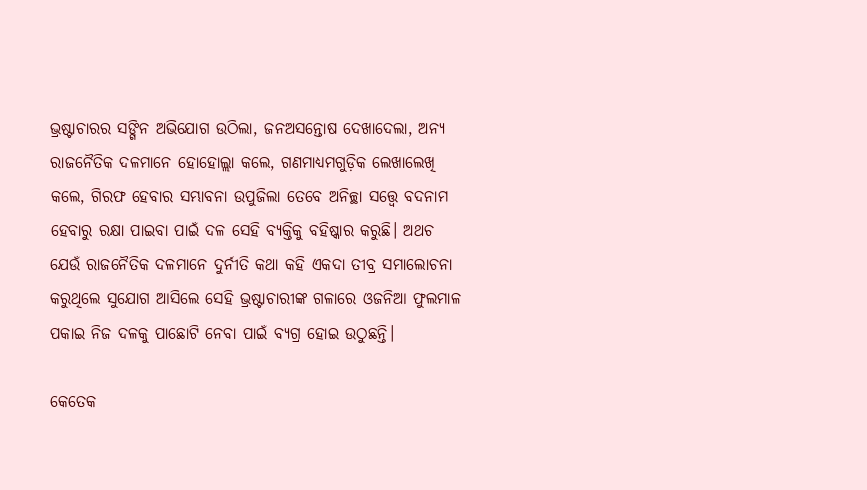ଭ୍ରଷ୍ଟାଚାରର ସଙ୍ଗିନ ଅଭିଯୋଗ ଉଠିଲା, ଜନଅସନ୍ତୋଷ ଦେଖାଦେଲା, ଅନ୍ୟ ରାଜନୈତିକ ଦଳମାନେ ହୋହୋଲ୍ଲା କଲେ, ଗଣମାଧ୍ୟମଗୁଡ଼ିକ ଲେଖାଲେଖି କଲେ, ଗିରଫ ହେବାର ସମ୍ଭାବନା ଉପୁଜିଲା ତେବେ ଅନିଚ୍ଛା ସତ୍ତ୍ବେ ବଦନାମ ହେବାରୁ ରକ୍ଷା ପାଇବା ପାଇଁ ଦଳ ସେହି ବ୍ୟକ୍ତିକୁ ବହିଷ୍କାର କରୁଛି। ଅଥଚ ଯେଉଁ ରାଜନୈତିକ ଦଳମାନେ ଦୁର୍ନୀତି କଥା କହି ଏକଦା ତୀବ୍ର ସମାଲୋଚନା କରୁଥିଲେ ସୁଯୋଗ ଆସିଲେ ସେହି ଭ୍ରଷ୍ଟାଚାରୀଙ୍କ ଗଳାରେ ଓଜନିଆ ଫୁଲମାଳ ପକାଇ ନିଜ ଦଳକୁ ପାଛୋଟି ନେବା ପାଇଁ ବ୍ୟଗ୍ର ହୋଇ ଉଠୁଛନ୍ତି।

କେତେକ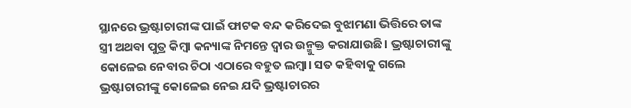ସ୍ଥାନରେ ଭ୍ରଷ୍ଟାଚାରୀଙ୍କ ପାଇଁ ଫାଟକ ବନ୍ଦ କରିଦେଇ ବୁଝାମଣା ଭିତ୍ତିରେ ତାଙ୍କ ସ୍ତ୍ରୀ ଅଥବା ପୁତ୍ର କିମ୍ୱା କନ୍ୟାଙ୍କ ନିମନ୍ତେ ଦ୍ୱାର ଉନ୍ମୁକ୍ତ କରାଯାଉଛି। ଭ୍ରଷ୍ଟାଚାରୀଙ୍କୁ କୋଳେଇ ନେବାର ଚିଠା ଏଠାରେ ବହୁତ ଲମ୍ୱା। ସତ କହିବାକୁ ଗଲେ ଭ୍ରଷ୍ଟାଚାରୀଙ୍କୁ କୋଳେଇ ନେଇ ଯଦି ଭ୍ରଷ୍ଟାଚାରର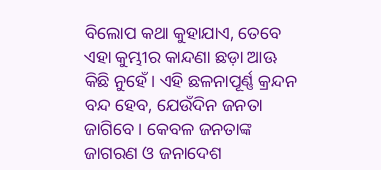ବିଲୋପ କଥା କୁହାଯାଏ, ତେବେ ଏହା କୁମ୍ଭୀର କାନ୍ଦଣା ଛଡ଼ା ଆଊ କିଛି ନୁହେଁ। ଏହି ଛଳନାପୂର୍ଣ୍ଣ କ୍ରନ୍ଦନ ବନ୍ଦ ହେବ, ଯେଉଁଦିନ ଜନତା ଜାଗିବେ। କେବଳ ଜନତାଙ୍କ ଜାଗରଣ ଓ ଜନାଦେଶ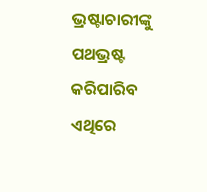ଭ୍ରଷ୍ଟାଚାରୀଙ୍କୁ ପଥଭ୍ରଷ୍ଟ କରିପାରିବ ଏଥିରେ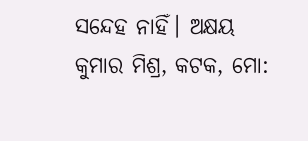ସନ୍ଦେହ ନାହିଁ। ଅକ୍ଷୟ କୁମାର ମିଶ୍ର, କଟକ, ମୋ: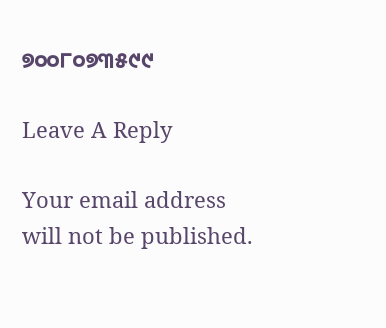୭୦୦୮୦୭୩୫୯୯

Leave A Reply

Your email address will not be published.